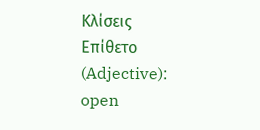Κλίσεις
Επίθετο (Adjective): open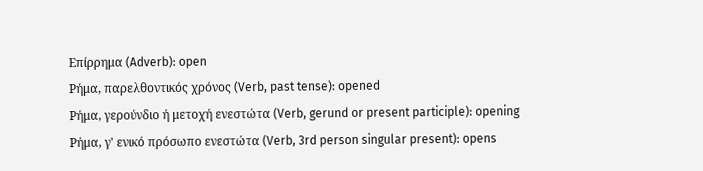Επίρρημα (Adverb): open
Ρήμα, παρελθοντικός χρόνος (Verb, past tense): opened
Ρήμα, γερούνδιο ή μετοχή ενεστώτα (Verb, gerund or present participle): opening
Ρήμα, γ' ενικό πρόσωπο ενεστώτα (Verb, 3rd person singular present): opens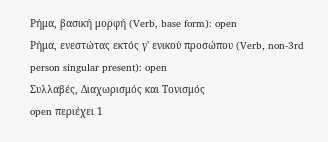Ρήμα, βασική μορφή (Verb, base form): open
Ρήμα, ενεστώτας εκτός γ' ενικού προσώπου (Verb, non-3rd person singular present): open
Συλλαβές, Διαχωρισμός και Τονισμός
open περιέχει 1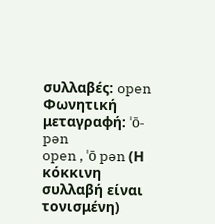συλλαβές: open
Φωνητική μεταγραφή: ˈō-pən
open , ˈō pən (Η κόκκινη συλλαβή είναι τονισμένη)